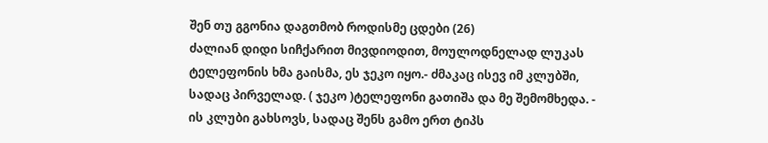შენ თუ გგონია დაგთმობ როდისმე ცდები (26)
ძალიან დიდი სიჩქარით მივდიოდით, მოულოდნელად ლუკას ტელეფონის ხმა გაისმა, ეს ჯეკო იყო.- ძმაკაც ისევ იმ კლუბში, სადაც პირველად. ( ჯეკო )ტელეფონი გათიშა და მე შემომხედა. - ის კლუბი გახსოვს, სადაც შენს გამო ერთ ტიპს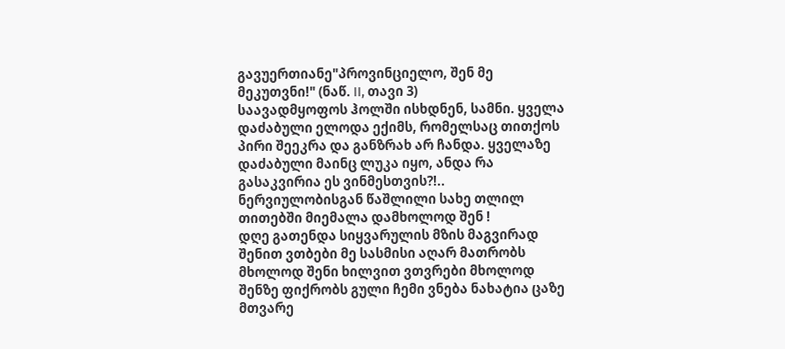გავუერთიანე"პროვინციელო, შენ მე მეკუთვნი!" (ნაწ. II, თავი 3)
საავადმყოფოს ჰოლში ისხდნენ, სამნი. ყველა დაძაბული ელოდა ექიმს, რომელსაც თითქოს პირი შეეკრა და განზრახ არ ჩანდა. ყველაზე დაძაბული მაინც ლუკა იყო, ანდა რა გასაკვირია ეს ვინმესთვის?!.. ნერვიულობისგან წაშლილი სახე თლილ თითებში მიემალა დამხოლოდ შენ !
დღე გათენდა სიყვარულის მზის მაგვირად შენით ვთბები მე სასმისი აღარ მათრობს მხოლოდ შენი ხილვით ვთვრები მხოლოდ შენზე ფიქრობს გული ჩემი ვნება ნახატია ცაზე მთვარე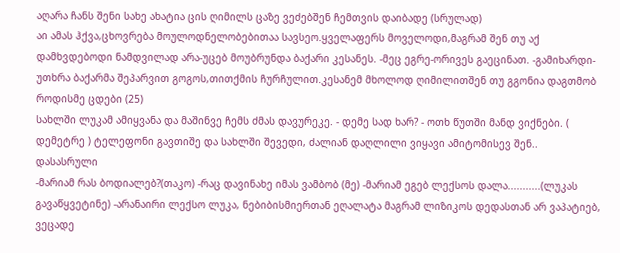აღარა ჩანს შენი სახე ახატია ცის ღიმილს ცაზე ვეძებშენ ჩემთვის დაიბადე (სრულად)
აი ამას ჰქვა,ცხოვრება მოულოდნელობებითაა სავსეო.ყველაფერს მოველოდი,მაგრამ შენ თუ აქ დამხვდებოდი ნამდვილად არა-უცებ მოუბრუნდა ბაქარი კესანეს. -მეც ეგრე-ორივეს გაეცინათ. -გამიხარდი-უთხრა ბაქარმა შეპარვით გოგოს,თითქმის ჩურჩულით.კესანემ მხოლოდ ღიმილითშენ თუ გგონია დაგთმობ როდისმე ცდები (25)
სახლში ლუკამ ამიყვანა და მაშინვე ჩემს ძმას დავურეკე. - დემე სად ხარ? - ოთხ წუთში მანდ ვიქნები. ( დემეტრე ) ტელეფონი გავთიშე და სახლში შევედი, ძალიან დაღლილი ვიყავი ამიტომისევ შენ.. დასასრული
-მარიამ რას ბოდიალებ?(თაკო) -რაც დავინახე იმას ვამბობ (მე) -მარიამ ეგებ ლექსოს დალა...........(ლუკას გავაწყვეტინე) -არანაირი ლექსო ლუკა, ნებიბისმიერთან ეღალატა მაგრამ ლიზიკოს დედასთან არ ვაპატიებ, ვეცადე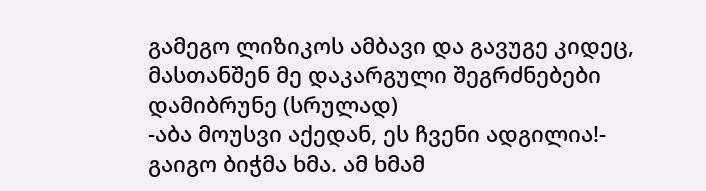გამეგო ლიზიკოს ამბავი და გავუგე კიდეც, მასთანშენ მე დაკარგული შეგრძნებები დამიბრუნე (სრულად)
-აბა მოუსვი აქედან, ეს ჩვენი ადგილია!- გაიგო ბიჭმა ხმა. ამ ხმამ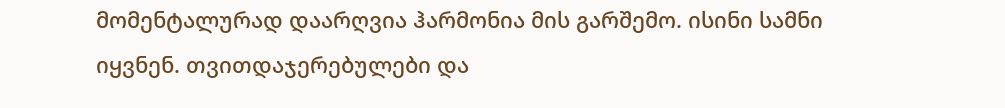მომენტალურად დაარღვია ჰარმონია მის გარშემო. ისინი სამნი იყვნენ. თვითდაჯერებულები და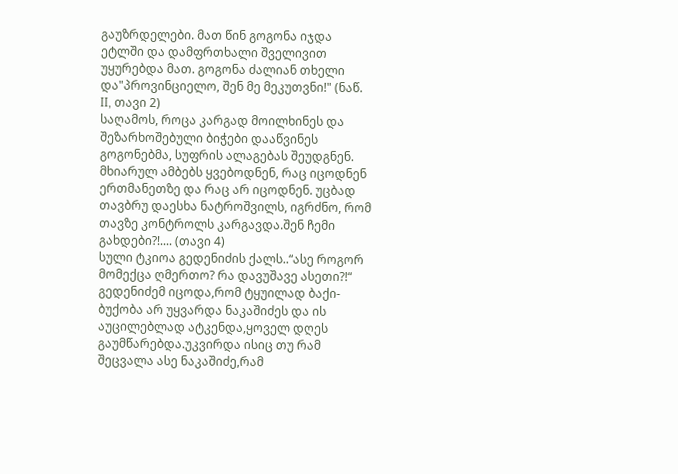გაუზრდელები. მათ წინ გოგონა იჯდა ეტლში და დამფრთხალი შველივით უყურებდა მათ. გოგონა ძალიან თხელი და"პროვინციელო, შენ მე მეკუთვნი!" (ნაწ. II, თავი 2)
საღამოს, როცა კარგად მოილხინეს და შეზარხოშებული ბიჭები დააწვინეს გოგონებმა, სუფრის ალაგებას შეუდგნენ. მხიარულ ამბებს ყვებოდნენ, რაც იცოდნენ ერთმანეთზე და რაც არ იცოდნენ. უცბად თავბრუ დაესხა ნატროშვილს, იგრძნო, რომ თავზე კონტროლს კარგავდა.შენ ჩემი გახდები?!.... (თავი 4)
სული ტკიოა გედენიძის ქალს..“ასე როგორ მომექცა ღმერთო? რა დავუშავე ასეთი?!“ გედენიძემ იცოდა,რომ ტყუილად ბაქი-ბუქობა არ უყვარდა ნაკაშიძეს და ის აუცილებლად ატკენდა,ყოველ დღეს გაუმწარებდა.უკვირდა ისიც თუ რამ შეცვალა ასე ნაკაშიძე,რამ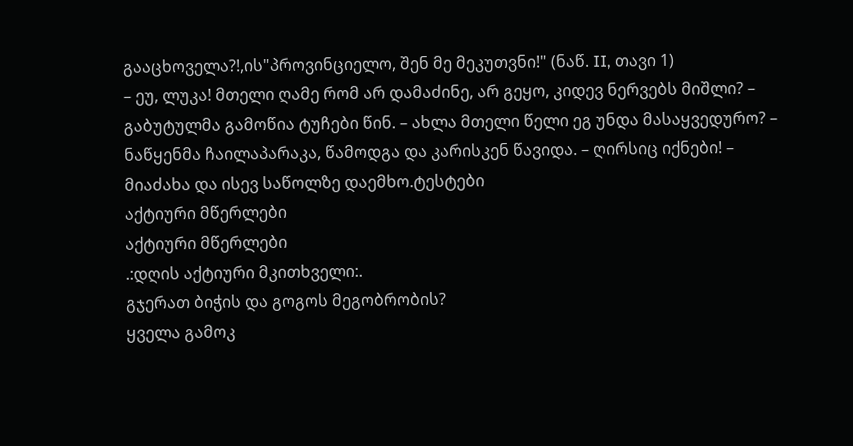გააცხოველა?!,ის"პროვინციელო, შენ მე მეკუთვნი!" (ნაწ. II, თავი 1)
– ეუ, ლუკა! მთელი ღამე რომ არ დამაძინე, არ გეყო, კიდევ ნერვებს მიშლი? – გაბუტულმა გამოწია ტუჩები წინ. – ახლა მთელი წელი ეგ უნდა მასაყვედურო? – ნაწყენმა ჩაილაპარაკა, წამოდგა და კარისკენ წავიდა. – ღირსიც იქნები! – მიაძახა და ისევ საწოლზე დაემხო.ტესტები
აქტიური მწერლები
აქტიური მწერლები
.:დღის აქტიური მკითხველი:.
გჯერათ ბიჭის და გოგოს მეგობრობის?
ყველა გამოკ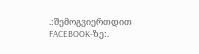.:შემოგვიერთდით FACEBOOK-ზე:.